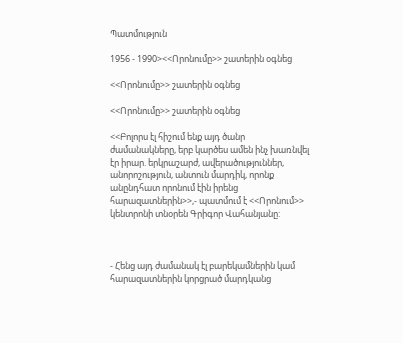Պատմություն

1956 - 1990><<Որոնումը>> շատերին օգնեց

<<Որոնումը>> շատերին օգնեց

<<Որոնումը>> շատերին օգնեց

<<Բոլորս էլ հիշում ենք այդ ծանր ժամանակները, երբ կարծես ամեն ինչ խառնվել էր իրար. երկրաշարժ, ավերածություններ, անորոշություն, անտուն մարդիկ, որոնք անընդհատ որոնում էին իրենց հարազատներին>>,- պատմում է <<Որոնում>> կենտրոնի տնօրեն Գրիգոր Վահանյանը:



- Հենց այդ ժամանակ էլ բարեկամներին կամ հարազատներին կորցրած մարդկանց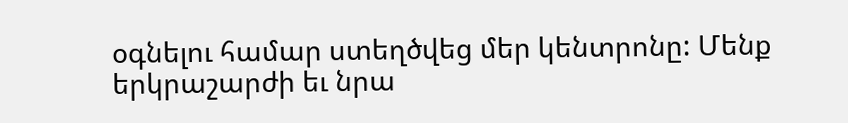օգնելու համար ստեղծվեց մեր կենտրոնը: Մենք երկրաշարժի եւ նրա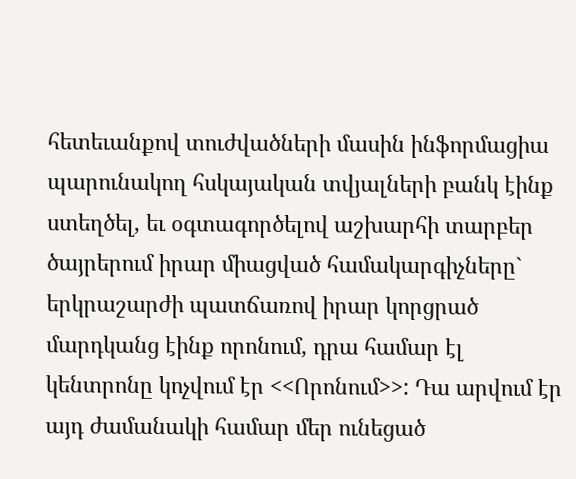հետեւանքով տուժվածների մասին ինֆորմացիա պարունակող հսկայական տվյալների բանկ էինք ստեղծել, եւ օգտագործելով աշխարհի տարբեր ծայրերում իրար միացված համակարգիչները` երկրաշարժի պատճառով իրար կորցրած մարդկանց էինք որոնում, դրա համար էլ կենտրոնը կոչվում էր <<Որոնում>>: Դա արվում էր այդ ժամանակի համար մեր ունեցած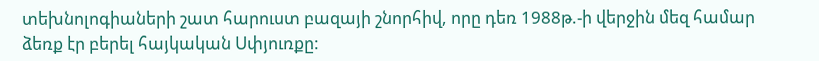տեխնոլոգիաների շատ հարուստ բազայի շնորհիվ, որը դեռ 1988թ.-ի վերջին մեզ համար ձեռք էր բերել հայկական Սփյուռքը: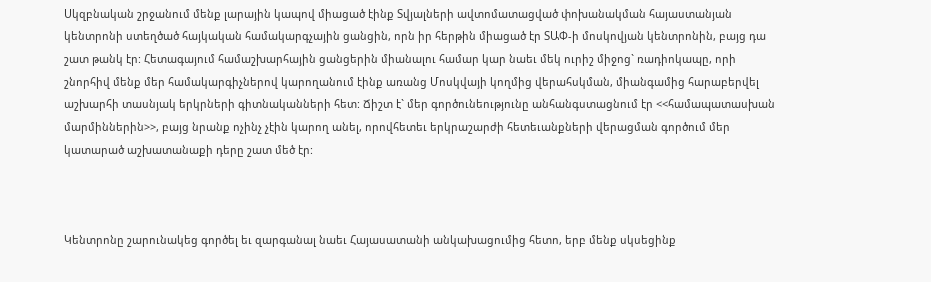Սկզբնական շրջանում մենք լարային կապով միացած էինք Տվյալների ավտոմատացված փոխանակման հայաստանյան կենտրոնի ստեղծած հայկական համակարգչային ցանցին, որն իր հերթին միացած էր ՏԱՓ-ի մոսկովյան կենտրոնին, բայց դա շատ թանկ էր: Հետագայում համաշխարհային ցանցերին միանալու համար կար նաեւ մեկ ուրիշ միջոց` ռադիոկապը, որի շնորհիվ մենք մեր համակարգիչներով կարողանում էինք առանց Մոսկվայի կողմից վերահսկման, միանգամից հարաբերվել աշխարհի տասնյակ երկրների գիտնականների հետ: Ճիշտ է` մեր գործունեությունը անհանգստացնում էր <<համապատասխան մարմիններին>>, բայց նրանք ոչինչ չէին կարող անել, որովհետեւ երկրաշարժի հետեւանքների վերացման գործում մեր կատարած աշխատանաքի դերը շատ մեծ էր:



Կենտրոնը շարունակեց գործել եւ զարգանալ նաեւ Հայասատանի անկախացումից հետո, երբ մենք սկսեցինք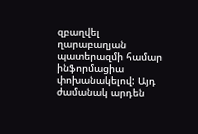զբաղվել ղարաբաղյան պատերազմի համար ինֆորմացիա փոխանակելով: Այդ ժամանակ արդեն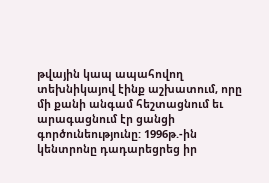թվային կապ ապահովող տեխնիկայով էինք աշխատում, որը մի քանի անգամ հեշտացնում եւ արագացնում էր ցանցի գործունեությունը: 1996թ.-ին կենտրոնը դադարեցրեց իր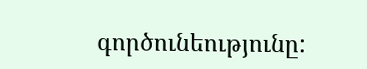գործունեությունը: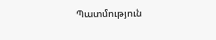Պատմություն